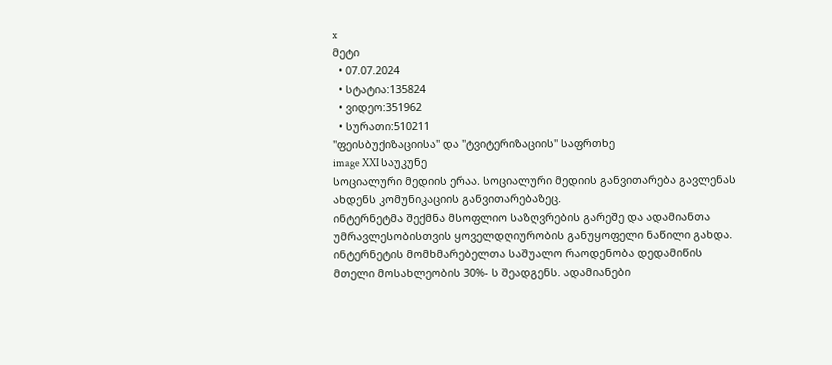x
მეტი
  • 07.07.2024
  • სტატია:135824
  • ვიდეო:351962
  • სურათი:510211
"ფეისბუქიზაციისა" და "ტვიტერიზაციის" საფრთხე
image XXI საუკუნე
სოციალური მედიის ერაა. სოციალური მედიის განვითარება გავლენას
ახდენს კომუნიკაციის განვითარებაზეც.
ინტერნეტმა შექმნა მსოფლიო საზღვრების გარეშე და ადამიანთა უმრავლესობისთვის ყოველდღიურობის განუყოფელი ნაწილი გახდა. ინტერნეტის მომხმარებელთა საშუალო რაოდენობა დედამიწის
მთელი მოსახლეობის 30%- ს შეადგენს. ადამიანები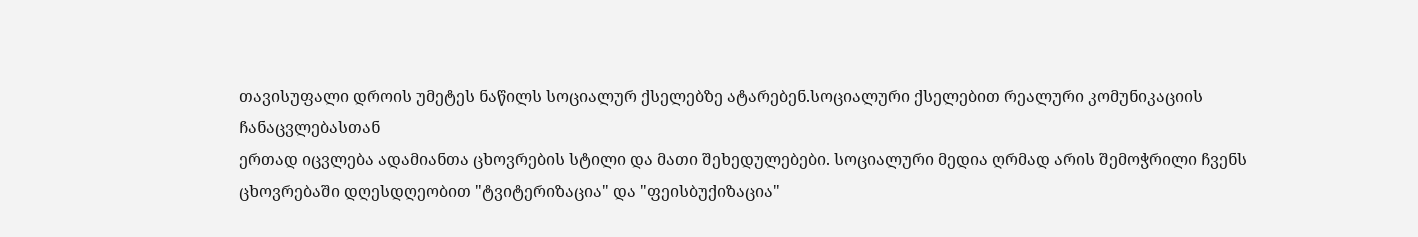თავისუფალი დროის უმეტეს ნაწილს სოციალურ ქსელებზე ატარებენ.სოციალური ქსელებით რეალური კომუნიკაციის ჩანაცვლებასთან
ერთად იცვლება ადამიანთა ცხოვრების სტილი და მათი შეხედულებები. სოციალური მედია ღრმად არის შემოჭრილი ჩვენს ცხოვრებაში დღესდღეობით "ტვიტერიზაცია" და "ფეისბუქიზაცია"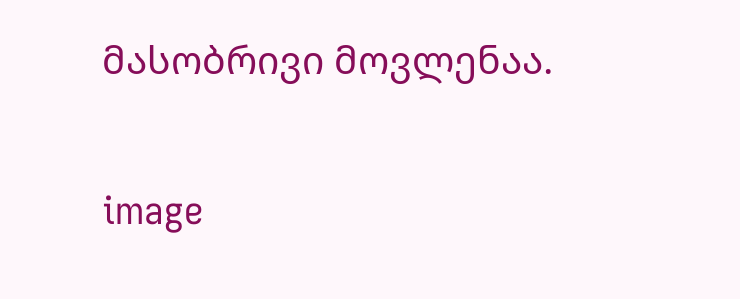მასობრივი მოვლენაა.

image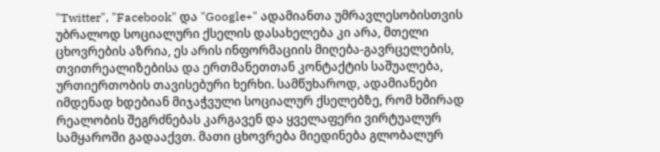"Twitter", "Facebook" და "Google+" ადამიანთა უმრავლესობისთვის უბრალოდ სოციალური ქსელის დასახელება კი არა, მთელი ცხოვრების აზრია, ეს არის ინფორმაციის მიღება-გავრცელების, თვითრეალიზებისა და ერთმანეთთან კონტაქტის საშუალება, ურთიერთობის თავისებური ხერხი. სამწუხაროდ, ადამიანები იმდენად ხდებიან მიჯაჭვული სოციალურ ქსელებზე, რომ ხშირად რეალობის შეგრძნებას კარგავენ და ყველაფერი ვირტუალურ სამყაროში გადააქვთ. მათი ცხოვრება მიედინება გლობალურ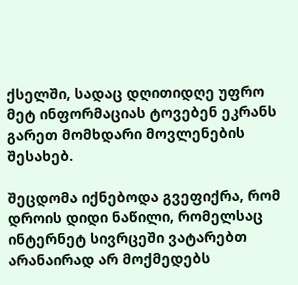ქსელში, სადაც დღითიდღე უფრო მეტ ინფორმაციას ტოვებენ ეკრანს გარეთ მომხდარი მოვლენების შესახებ.

შეცდომა იქნებოდა გვეფიქრა, რომ დროის დიდი ნაწილი, რომელსაც ინტერნეტ სივრცეში ვატარებთ არანაირად არ მოქმედებს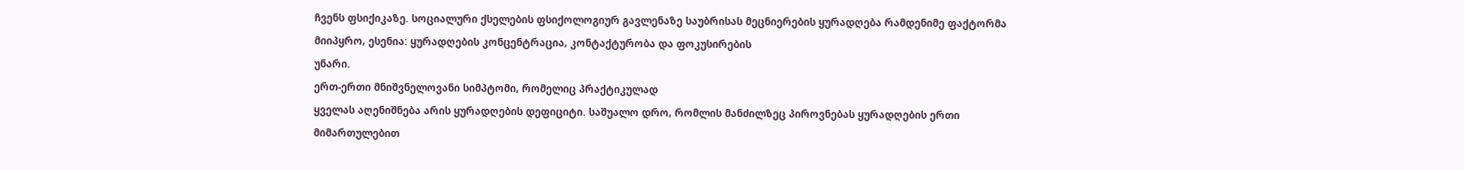ჩვენს ფსიქიკაზე. სოციალური ქსელების ფსიქოლოგიურ გავლენაზე საუბრისას მეცნიერების ყურადღება რამდენიმე ფაქტორმა მიიპყრო, ესენია: ყურადღების კონცენტრაცია, კონტაქტურობა და ფოკუსირების
უნარი.
ერთ-ერთი მნიშვნელოვანი სიმპტომი, რომელიც პრაქტიკულად
ყველას აღენიშნება არის ყურადღების დეფიციტი. საშუალო დრო, რომლის მანძილზეც პიროვნებას ყურადღების ერთი მიმართულებით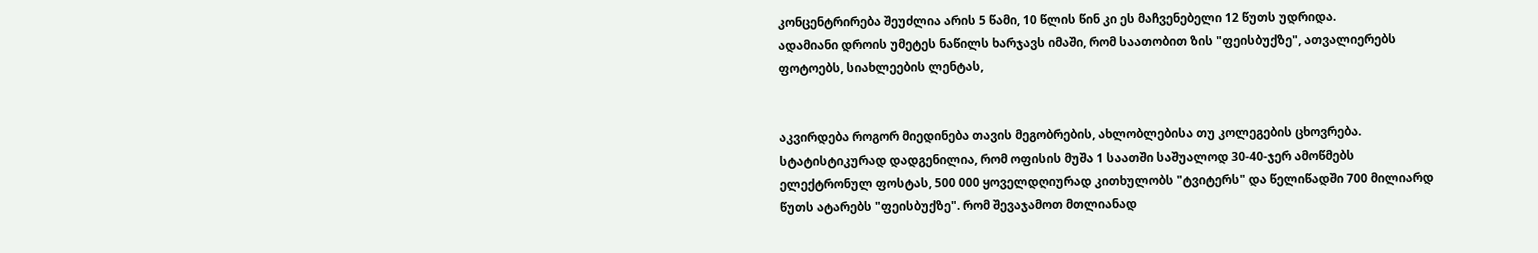კონცენტრირება შეუძლია არის 5 წამი, 10 წლის წინ კი ეს მაჩვენებელი 12 წუთს უდრიდა.
ადამიანი დროის უმეტეს ნაწილს ხარჯავს იმაში, რომ საათობით ზის "ფეისბუქზე", ათვალიერებს ფოტოებს, სიახლეების ლენტას,


აკვირდება როგორ მიედინება თავის მეგობრების, ახლობლებისა თუ კოლეგების ცხოვრება. სტატისტიკურად დადგენილია, რომ ოფისის მუშა 1 საათში საშუალოდ 30-40-ჯერ ამოწმებს ელექტრონულ ფოსტას, 500 000 ყოველდღიურად კითხულობს "ტვიტერს" და წელიწადში 700 მილიარდ წუთს ატარებს "ფეისბუქზე". რომ შევაჯამოთ მთლიანად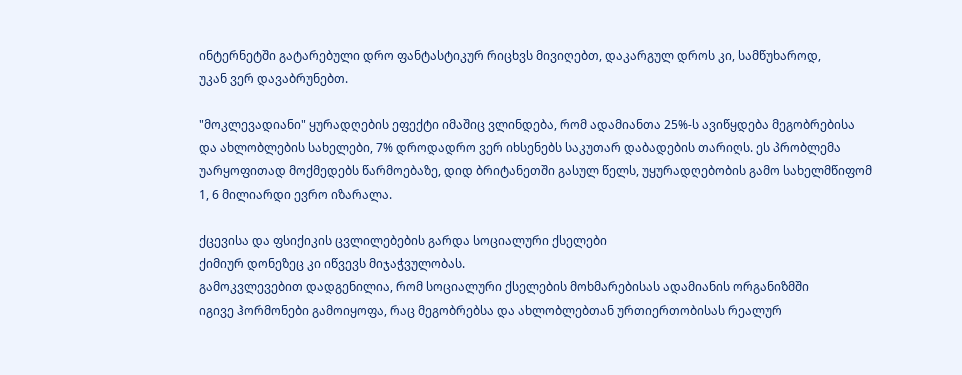ინტერნეტში გატარებული დრო ფანტასტიკურ რიცხვს მივიღებთ, დაკარგულ დროს კი, სამწუხაროდ,
უკან ვერ დავაბრუნებთ.

"მოკლევადიანი" ყურადღების ეფექტი იმაშიც ვლინდება, რომ ადამიანთა 25%-ს ავიწყდება მეგობრებისა და ახლობლების სახელები, 7% დროდადრო ვერ იხსენებს საკუთარ დაბადების თარიღს. ეს პრობლემა უარყოფითად მოქმედებს წარმოებაზე, დიდ ბრიტანეთში გასულ წელს, უყურადღებობის გამო სახელმწიფომ 1, 6 მილიარდი ევრო იზარალა.

ქცევისა და ფსიქიკის ცვლილებების გარდა სოციალური ქსელები
ქიმიურ დონეზეც კი იწვევს მიჯაჭვულობას.
გამოკვლევებით დადგენილია, რომ სოციალური ქსელების მოხმარებისას ადამიანის ორგანიზმში
იგივე ჰორმონები გამოიყოფა, რაც მეგობრებსა და ახლობლებთან ურთიერთობისას რეალურ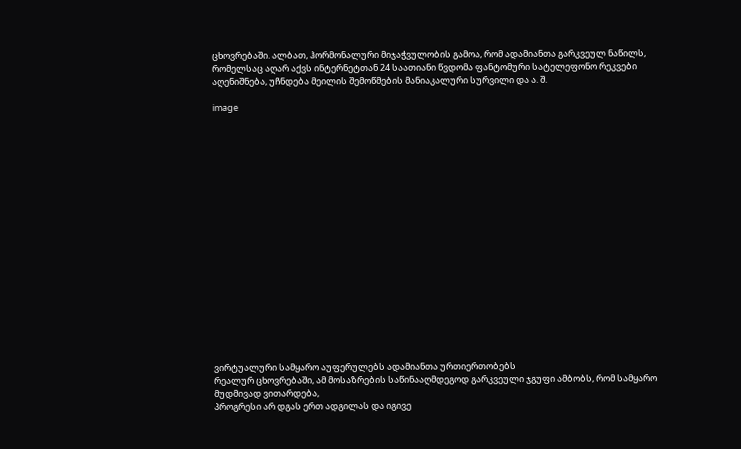ცხოვრებაში. ალბათ, ჰორმონალური მიჯაჭვულობის გამოა, რომ ადამიანთა გარკვეულ ნაწილს, რომელსაც აღარ აქვს ინტერნეტთან 24 საათიანი წვდომა ფანტომური სატელეფონო რეკვები აღენიშნება, უჩნდება მეილის შემოწმების მანიაკალური სურვილი და ა. შ.

image



















ვირტუალური სამყარო აუფერულებს ადამიანთა ურთიერთობებს
რეალურ ცხოვრებაში, ამ მოსაზრების საწინააღმდეგოდ გარკვეული ჯგუფი ამბობს, რომ სამყარო მუდმივად ვითარდება,
პროგრესი არ დგას ერთ ადგილას და იგივე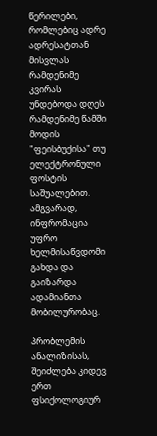წერილები, რომლებიც ადრე ადრესატთან მისვლას რამდენიმე კვირას უნდებოდა დღეს რამდენიმე წამში მოდის "ფეისბუქისა" თუ ელექტრონული ფოსტის საშუალებით. ამგვარად, ინფრომაცია უფრო ხელმისაწვდომი გახდა და გაიზარდა ადამიანთა მობილურობაც.

პრობლემის ანალიზისას, შეიძლება კიდევ ერთ ფსიქოლოგიურ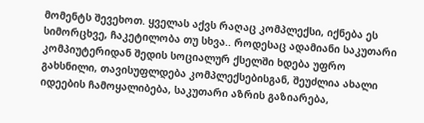მომენტს შევეხოთ. ყველას აქვს რაღაც კომპლექსი, იქნება ეს სიმორცხვე, ჩაკეტილობა თუ სხვა.. როდესაც ადამიანი საკუთარი კომპიუტერიდან შედის სოციალურ ქსელში ხდება უფრო გახსნილი, თავისუფლდება კომპლექსებისგან, შეუძლია ახალი იდეების ჩამოყალიბება, საკუთარი აზრის გაზიარება,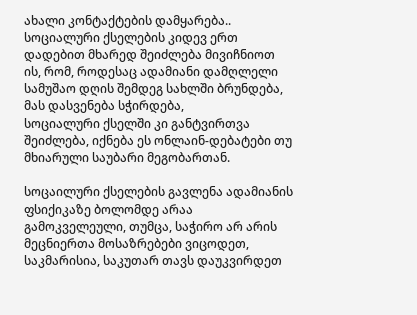ახალი კონტაქტების დამყარება..
სოციალური ქსელების კიდევ ერთ დადებით მხარედ შეიძლება მივიჩნიოთ ის, რომ, როდესაც ადამიანი დამღლელი სამუშაო დღის შემდეგ სახლში ბრუნდება, მას დასვენება სჭირდება,
სოციალური ქსელში კი განტვირთვა შეიძლება, იქნება ეს ონლაინ-დებატები თუ მხიარული საუბარი მეგობართან.

სოცაილური ქსელების გავლენა ადამიანის ფსიქიკაზე ბოლომდე არაა გამოკველეული, თუმცა, საჭირო არ არის მეცნიერთა მოსაზრებები ვიცოდეთ, საკმარისია, საკუთარ თავს დაუკვირდეთ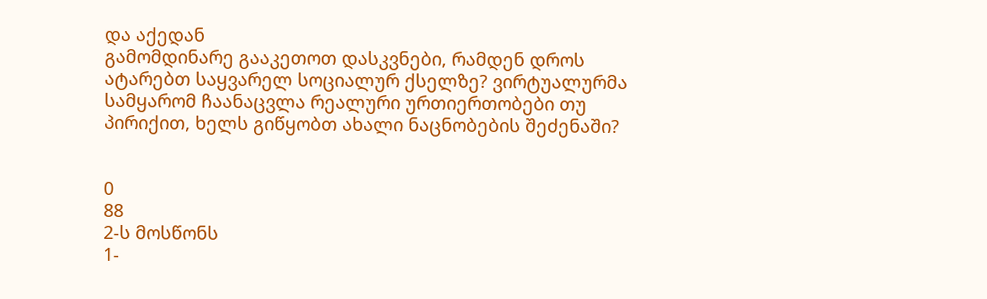და აქედან
გამომდინარე გააკეთოთ დასკვნები, რამდენ დროს ატარებთ საყვარელ სოციალურ ქსელზე? ვირტუალურმა სამყარომ ჩაანაცვლა რეალური ურთიერთობები თუ პირიქით, ხელს გიწყობთ ახალი ნაცნობების შეძენაში?


0
88
2-ს მოსწონს
1-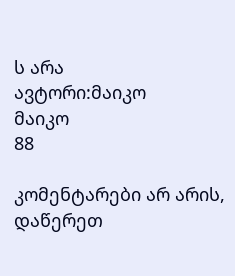ს არა
ავტორი:მაიკო
მაიკო
88

კომენტარები არ არის, დაწერეთ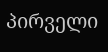პირველი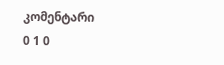კომენტარი
0 1 0